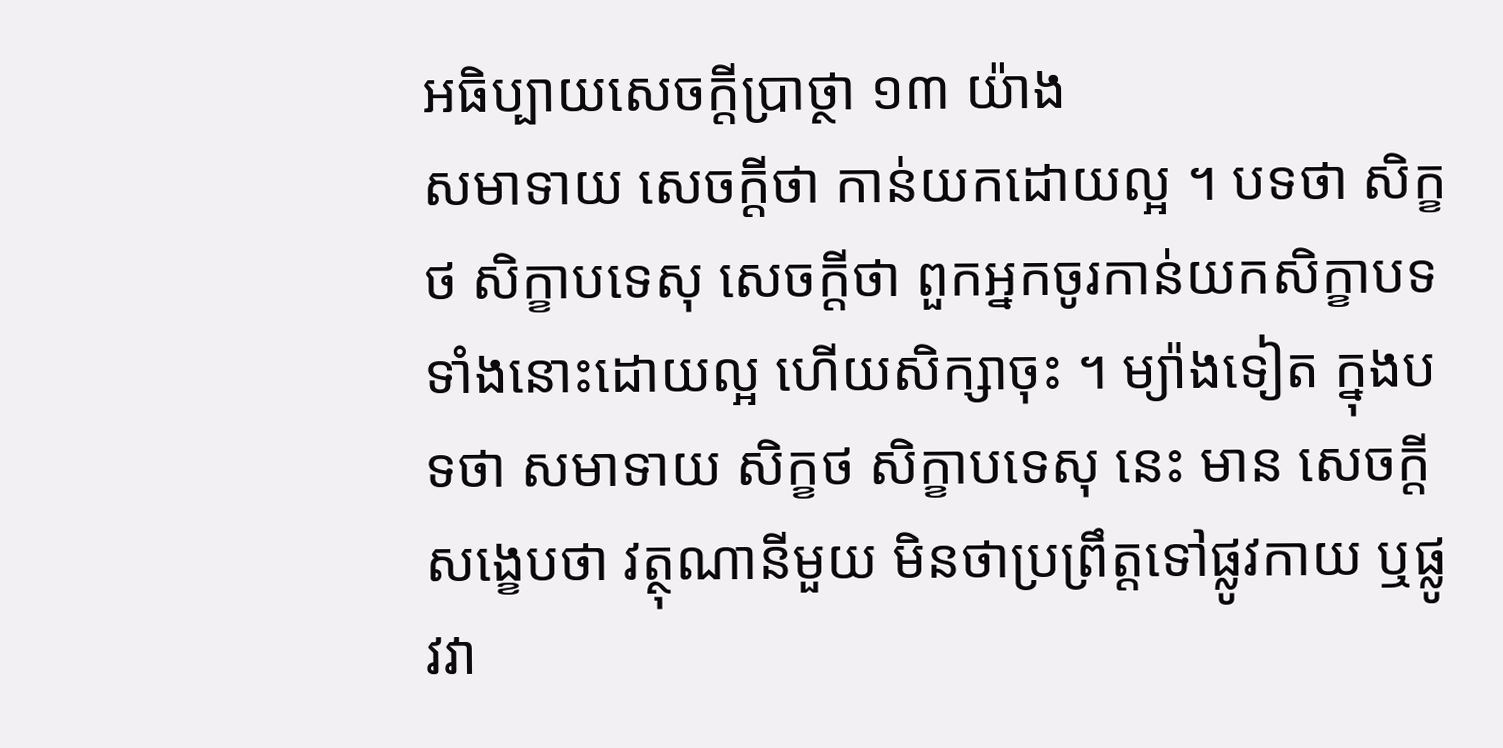អធិប្បាយសេចក្តីប្រាថ្ថា ១៣ យ៉ាង
សមាទាយ សេចក្តីថា កាន់យកដោយល្អ ។ បទថា សិក្ខថ សិក្ខាបទេសុ សេចក្តីថា ពួកអ្នកចូរកាន់យកសិក្ខាបទទាំងនោះដោយល្អ ហើយសិក្សាចុះ ។ ម្យ៉ាងទៀត ក្នុងបទថា សមាទាយ សិក្ខថ សិក្ខាបទេសុ នេះ មាន សេចក្តីសង្ខេបថា វត្ថុណានីមួយ មិនថាប្រព្រឹត្តទៅផ្លូវកាយ ឬផ្លូវវា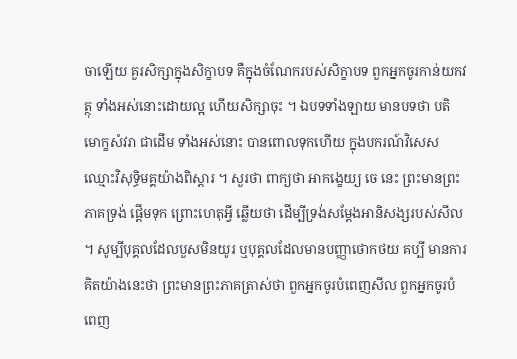ចាឡើយ គួរសិក្សាក្នុងសិក្ខាបទ គឺក្នុងចំណែករបស់សិក្ខាបទ ពួកអ្នកចូរកាន់យកវត្ថុ ទាំងអស់នោះដោយល្អ ហើយសិក្សាចុះ ។ ឯបទទាំងឡាយ មានបទថា បតិមោក្ខសំវរា ជាដើម ទាំងអស់នោះ បានពោលទុកហើយ ក្នុងបករណ៍វិសេស ឈ្មោះវិសុទ្ធិមគ្គយ៉ាងពិស្តារ ។ សួរថា ពាក្យថា អាកង្ខេយ្យ ចេ នេះ ព្រះមានព្រះភាគទ្រង់ ផ្តើមទុក ព្រោះហេតុអ្វី ឆ្លើយថា ដើម្បីទ្រង់សម្តែងអានិសង្សរបស់សីល ។ សូម្បីបុគ្គលដែលបួសមិនយូរ ឬបុគ្គលដែលមានបញ្ញាថោកថយ គប្បី មានការគិតយ៉ាងនេះថា ព្រះមានព្រះភាគត្រាស់ថា ពួកអ្នកចូរបំពេញសីល ពួកអ្នកចូរបំពេញ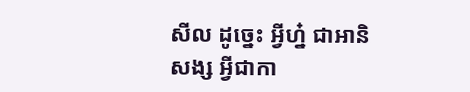សីល ដូច្នេះ អ្វីហ្ន៎ ជាអានិសង្ស អ្វីជាកា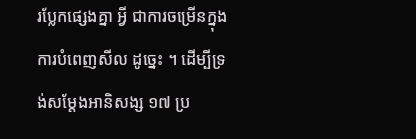រប្លែកផ្សេងគ្នា អ្វី ជាការចម្រើនក្នុងការបំពេញសីល ដូច្នេះ ។ ដើម្បីទ្រង់សម្តែងអានិសង្ស ១៧ ប្រ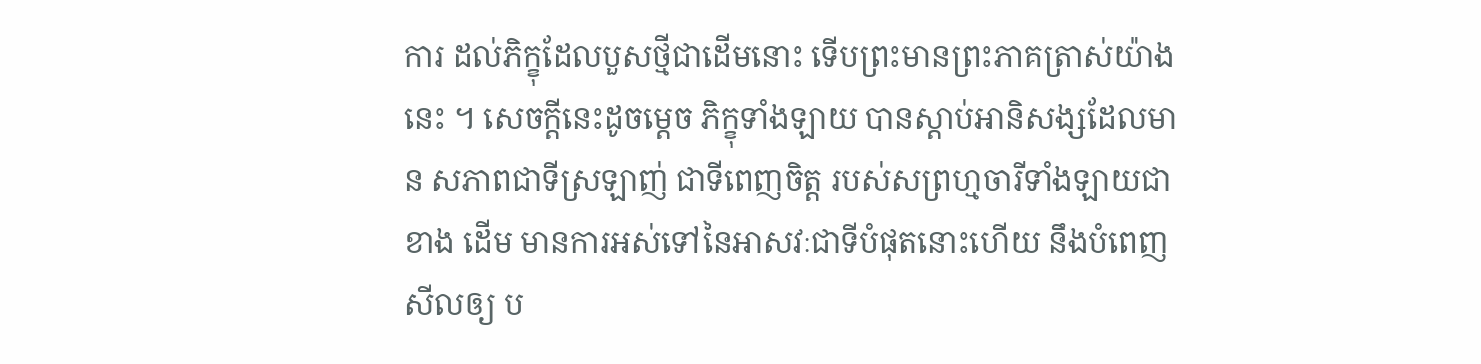ការ ដល់ភិក្ខុដែលបួសថ្មីជាដើមនោះ ទើបព្រះមានព្រះភាគត្រាស់យ៉ាង នេះ ។ សេចក្តីនេះដូចម្តេច ភិក្ខុទាំងឡាយ បានស្តាប់អានិសង្សដែលមាន សភាពជាទីស្រឡាញ់ ជាទីពេញចិត្ត របស់សព្រហ្មចារីទាំងឡាយជាខាង ដើម មានការអស់ទៅនៃអាសវៈជាទីបំផុតនោះហើយ នឹងបំពេញសីលឲ្យ ប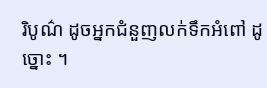រិបូណ៌ ដូចអ្នកជំនួញលក់ទឹកអំពៅ ដូច្នោះ ។